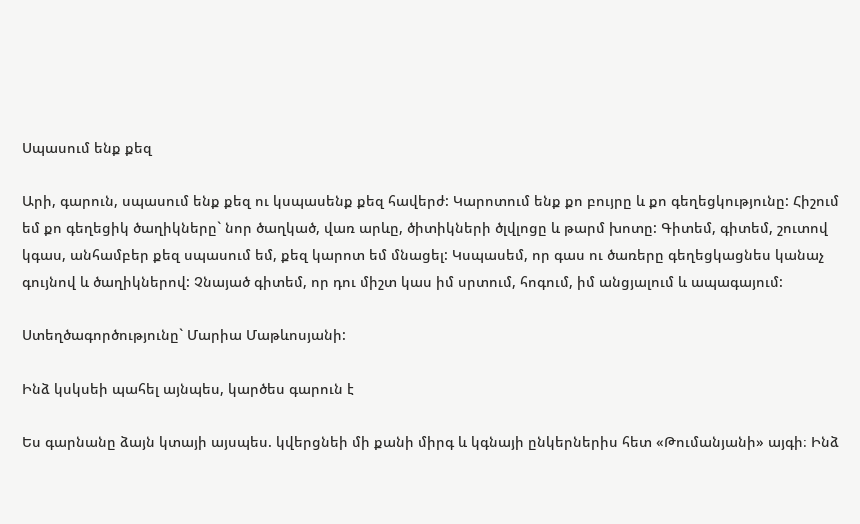Սպասում ենք քեզ

Արի, գարուն, սպասում ենք քեզ ու կսպասենք քեզ հավերժ: Կարոտում ենք քո բույրը և քո գեղեցկությունը: Հիշում եմ քո գեղեցիկ ծաղիկները` նոր ծաղկած, վառ արևը, ծիտիկների ծլվլոցը և թարմ խոտը: Գիտեմ, գիտեմ, շուտով կգաս, անհամբեր քեզ սպասում եմ, քեզ կարոտ եմ մնացել: Կսպասեմ, որ գաս ու ծառերը գեղեցկացնես կանաչ գույնով և ծաղիկներով: Չնայած գիտեմ, որ դու միշտ կաս իմ սրտում, հոգում, իմ անցյալում և ապագայում:

Ստեղծագործությունը` Մարիա Մաթևոսյանի:

Ինձ կսկսեի պահել այնպես, կարծես գարուն է

Ես գարնանը ձայն կտայի այսպես. կվերցնեի մի քանի միրգ և կգնայի ընկերներիս հետ «Թումանյանի» այգի։ Ինձ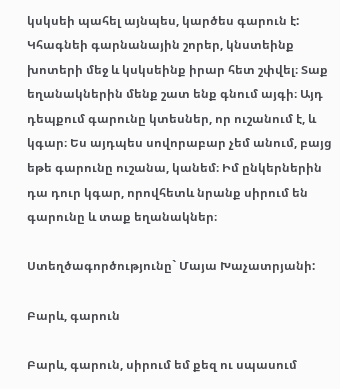կսկսեի պահել այնպես, կարծես գարուն է: Կհագնեի գարնանային շորեր, կնստեինք խոտերի մեջ և կսկսեինք իրար հետ շփվել։ Տաք եղանակներին մենք շատ ենք գնում այգի։ Այդ դեպքում գարունը կտեսներ, որ ուշանում է, և կգար։ Ես այդպես սովորաբար չեմ անում, բայց եթե գարունը ուշանա, կանեմ։ Իմ ընկերներին դա դուր կգար, որովհետև նրանք սիրում են գարունը և տաք եղանակներ։

Ստեղծագործությունը` Մայա Խաչատրյանի:

Բարև, գարուն

Բարև, գարուն, սիրում եմ քեզ ու սպասում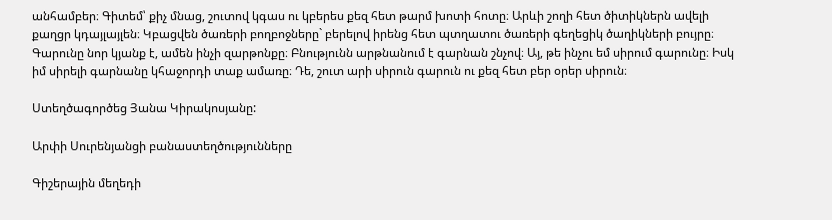անհամբեր։ Գիտեմ՝ քիչ մնաց, շուտով կգաս ու կբերես քեզ հետ թարմ խոտի հոտը։ Արևի շողի հետ ծիտիկներն ավելի քաղցր կդայլայլեն։ Կբացվեն ծառերի բողբոջները` բերելով իրենց հետ պտղատու ծառերի գեղեցիկ ծաղիկների բույրը։ Գարունը նոր կյանք է, ամեն ինչի զարթոնքը։ Բնությունն արթնանում է գարնան շնչով։ Այ, թե ինչու եմ սիրում գարունը։ Իսկ իմ սիրելի գարնանը կհաջորդի տաք ամառը։ Դե, շուտ արի սիրուն գարուն ու քեզ հետ բեր օրեր սիրուն։

Ստեղծագործեց Յանա Կիրակոսյանը:

Արփի Սուրենյանցի բանաստեղծությունները

Գիշերային մեղեդի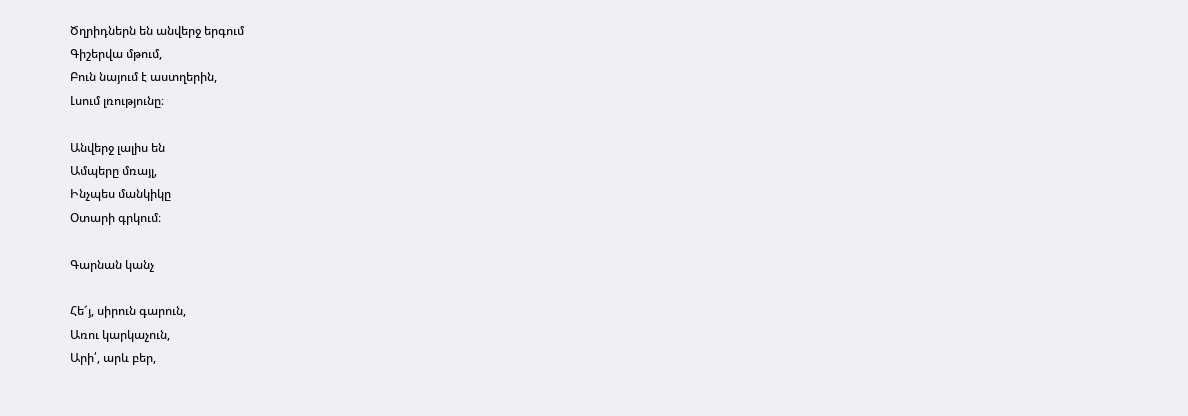Ծղրիդներն են անվերջ երգում
Գիշերվա մթում,
Բուն նայում է աստղերին,
Լսում լռությունը։

Անվերջ լալիս են
Ամպերը մռայլ,
Ինչպես մանկիկը
Օտարի գրկում։

Գարնան կանչ

Հե՜յ, սիրուն գարուն,
Առու կարկաչուն,
Արի՛, արև բեր,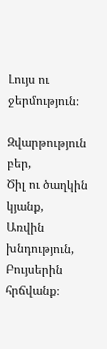Լույս ու ջերմություն։

Զվարթություն բեր,
Ծիլ ու ծաղկին կյանք,
Առվին խնդություն,
Բույսերին հրճվանք։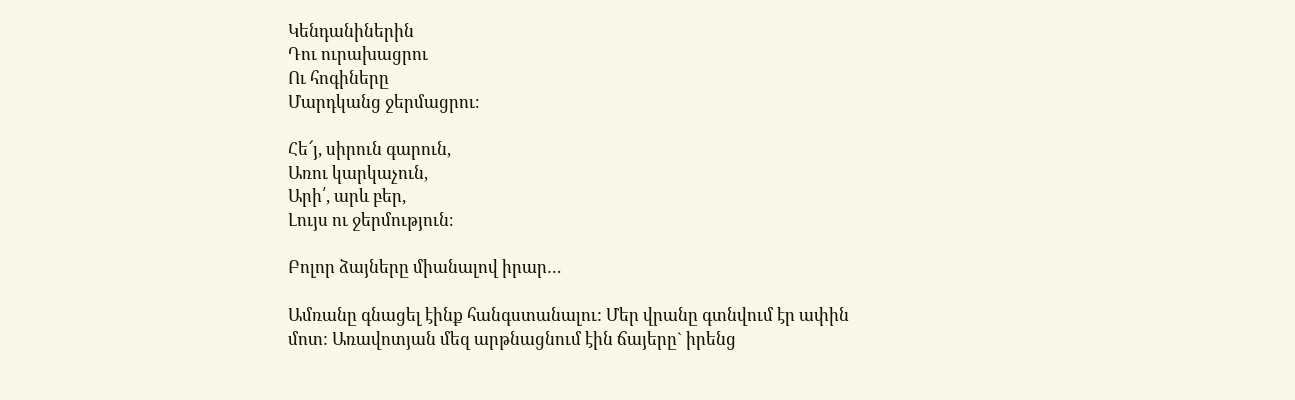Կենդանիներին
Դու ուրախացրու
Ու հոգիները
Մարդկանց ջերմացրու։

Հե՜յ, սիրուն գարուն,
Առու կարկաչուն,
Արի՛, արև բեր,
Լույս ու ջերմություն։

Բոլոր ձայները միանալով իրար…

Ամռանը գնացել էինք հանգստանալու: Մեր վրանը գտնվում էր ափին մոտ: Առավոտյան մեզ արթնացնում էին ճայերը` իրենց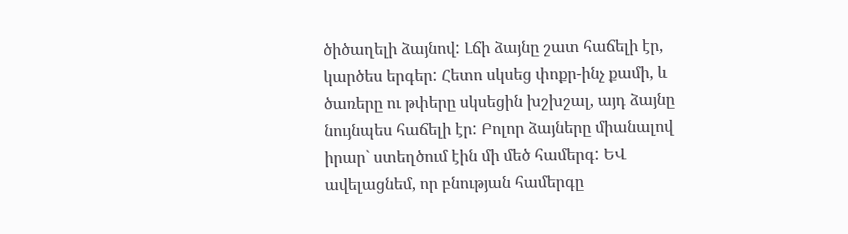ծիծաղելի ձայնով: Լճի ձայնը շատ հաճելի էր, կարծես երգեր: Հետո սկսեց փոքր-ինչ քամի, և ծառերը ու թփերը սկսեցին խշխշալ, այդ ձայնը նույնպես հաճելի էր: Բոլոր ձայները միանալով իրար` ստեղծում էին մի մեծ համերգ: ԵՎ ավելացնեմ, որ բնության համերգը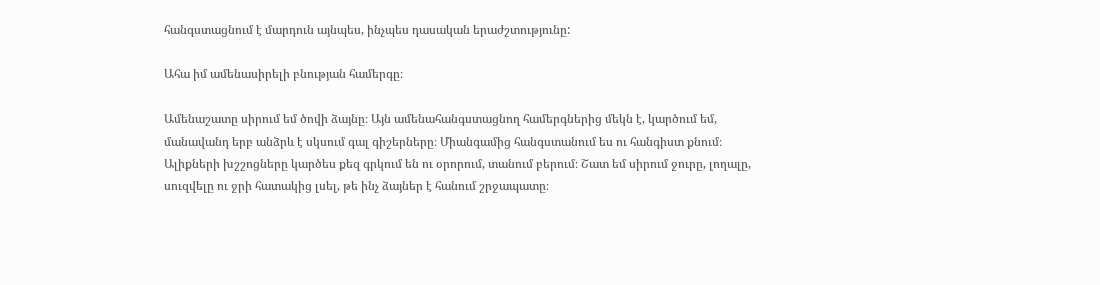հանգստացնում է մարդուն այնպես, ինչպես դասական երաժշտությունը:

Ահա իմ ամենասիրելի բնության համերգը։

Ամենաշատը սիրում եմ ծովի ձայնը։ Այն ամենահանգստացնող համերգներից մեկն է, կարծում եմ, մանավանդ երբ անձրև է սկսում գալ գիշերները։ Միանգամից հանգստանում ես ու հանգիստ քնում։ Ալիքների խշշոցները կարծես քեզ գրկում են ու օրորում, տանում բերում։ Շատ եմ սիրում ջուրը, լողալը, սուզվելը ու ջրի հատակից լսել, թե ինչ ձայներ է հանում շրջապատը։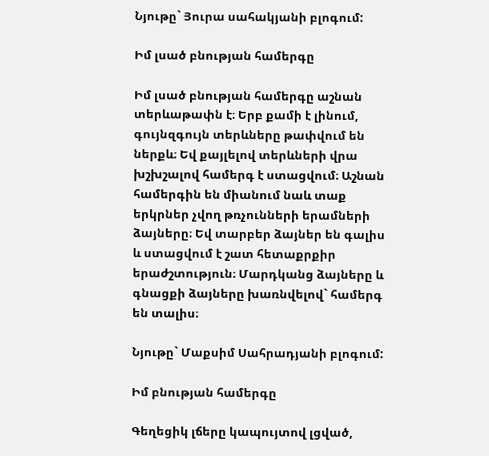Նյութը` Յուրա սահակյանի բլոգում:

Իմ լսած բնության համերգը

Իմ լսած բնության համերգը աշնան տերևաթափն է։ Երբ քամի է լինում, գույնզգույն տերևները թափվում են ներքև։ Եվ քայլելով տերևների վրա խշխշալով համերգ է ստացվում։ Աշնան համերգին են միանում նաև տաք երկրներ չվող թռչունների երամների ձայները։ Եվ տարբեր ձայներ են գալիս և ստացվում է շատ հետաքրքիր երաժշտություն։ Մարդկանց ձայները և գնացքի ձայները խառնվելով` համերգ են տալիս։

Նյութը` Մաքսիմ Սահրադյանի բլոգում:

Իմ բնության համերգը

Գեղեցիկ լճերը կապույտով լցված,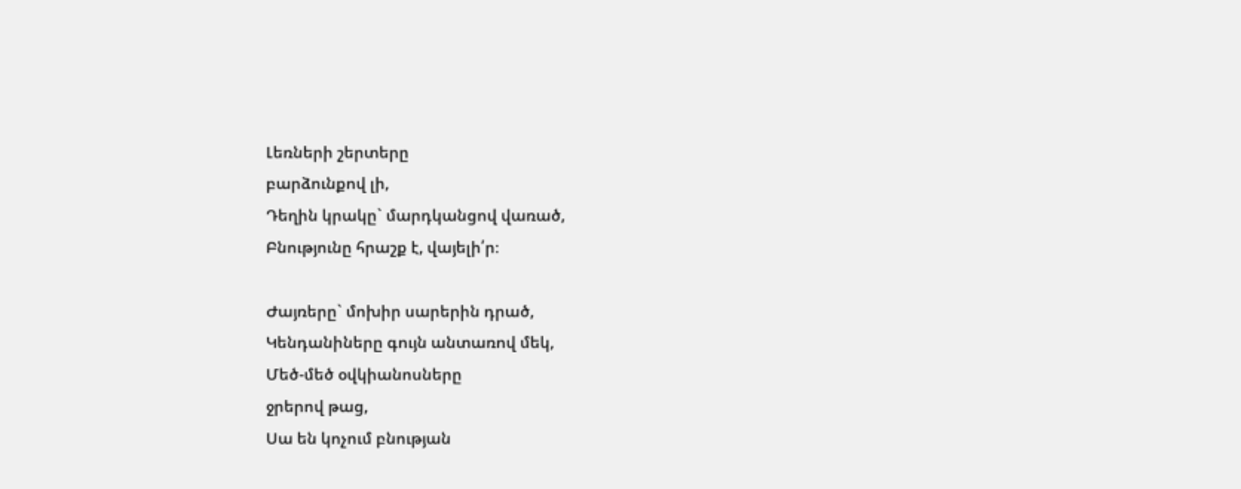Լեռների շերտերը
բարձունքով լի,
Դեղին կրակը` մարդկանցով վառած,
Բնությունը հրաշք է, վայելի՛ր։

Ժայռերը` մոխիր սարերին դրած,
Կենդանիները գույն անտառով մեկ,
Մեծ-մեծ օվկիանոսները
ջրերով թաց,
Սա են կոչում բնության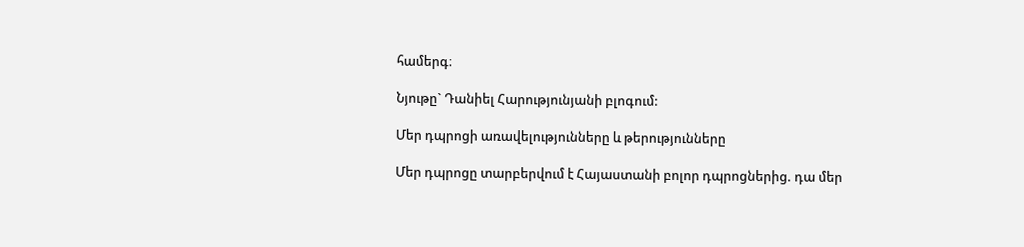համերգ։

Նյութը` Դանիել Հարությունյանի բլոգում:

Մեր դպրոցի առավելությունները և թերությունները

Մեր դպրոցը տարբերվում է Հայաստանի բոլոր դպրոցներից. դա մեր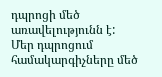դպրոցի մեծ առավելությունն է:
Մեր դպրոցում համակարգիչները մեծ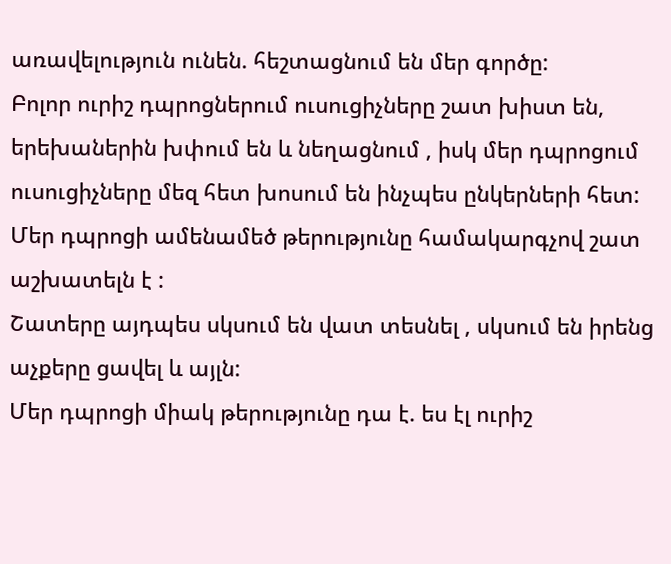առավելություն ունեն. հեշտացնում են մեր գործը:
Բոլոր ուրիշ դպրոցներում ուսուցիչները շատ խիստ են, երեխաներին խփում են և նեղացնում , իսկ մեր դպրոցում ուսուցիչները մեզ հետ խոսում են ինչպես ընկերների հետ:
Մեր դպրոցի ամենամեծ թերությունը համակարգչով շատ աշխատելն է :
Շատերը այդպես սկսում են վատ տեսնել , սկսում են իրենց աչքերը ցավել և այլն:
Մեր դպրոցի միակ թերությունը դա է. ես էլ ուրիշ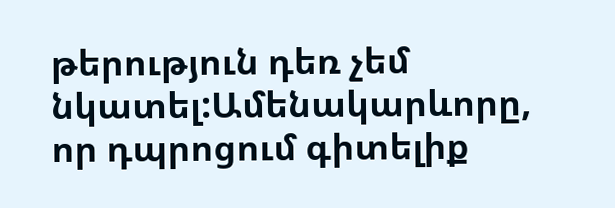թերություն դեռ չեմ նկատել:Ամենակարևորը, որ դպրոցում գիտելիք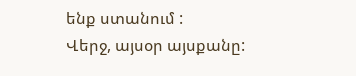ենք ստանում :
Վերջ, այսօր այսքանը: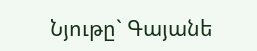Նյութը` Գայանե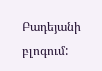Բադեյանի բլոգում: